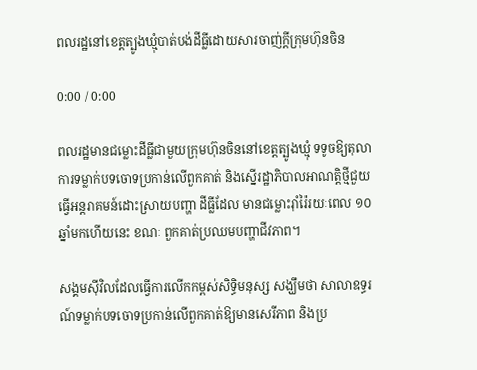ពលរដ្ឋនៅខេត្តត្បូងឃ្មុំបាត់បង់ដីធ្លីដោយសារចាញ់ក្តីក្រុមហ៊ុនចិន

0:00 / 0:00

ពលរដ្ឋមានជម្លោះដីធ្លីជាមួយក្រុមហ៊ុនចិននៅខេត្តត្បូងឃ្មុំ ទទូចឱ្យតុលាការទម្លាក់បទចោទប្រកាន់លើពួកគាត់ និងស្នើរដ្ឋាភិបាលអាណត្តិថ្មីជួយធ្វើអន្តរាគមន៍ដោះស្រាយបញ្ហា ដីធ្លីដែល មានជម្លោះរ៉ាំរ៉ៃរយៈពេល ១០ឆ្នាំមកហើយនេះ ខណៈ ពួកគាត់ប្រឈមបញ្ហាជីវភាព។

សង្គមស៊ីវិលដែលធ្វើការលើកកម្ពស់សិទ្ធិមនុស្ស សង្ឃឹមថា សាលាឧទ្ធរណ៍ទម្លាក់បទចោទប្រកាន់លើពួកគាត់ឱ្យមានសេរីភាព និងប្រ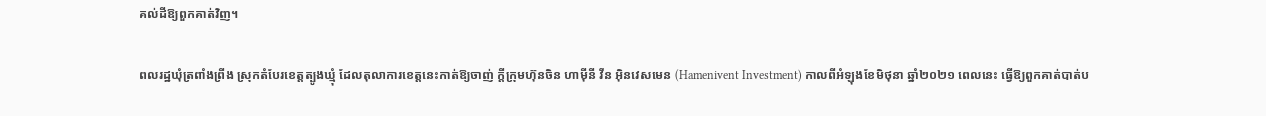គល់ដីឱ្យពួកគាត់វិញ។

ពលរដ្ឋឃុំត្រពាំងព្រីង ស្រុកតំបែរខេត្តត្បូងឃ្មុំ ដែលតុលាការខេត្តនេះកាត់ឱ្យចាញ់ ក្ដីក្រុមហ៊ុនចិន ហាម៉ីនី វីន អ៊ិនវេសមេន (Hamenivent Investment) កាលពីអំឡុងខែមិថុនា ឆ្នាំ២០២១ ពេលនេះ ធ្វើឱ្យពួកគាត់បាត់ប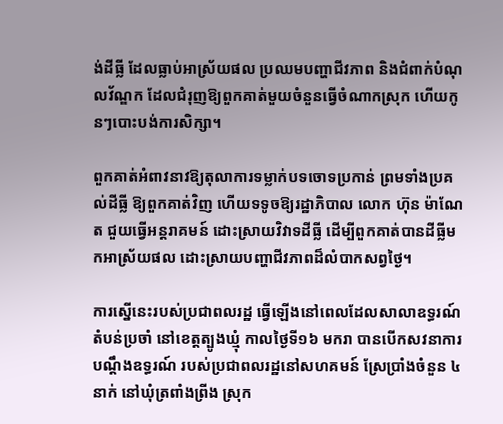ង់ដីធ្លី ដែលធ្លាប់អាស្រ័យផល ប្រឈមបញ្ហាជីវភាព និងជំពាក់បំណុលវ័ណ្ឌក ដែលជំរុញឱ្យពួកគាត់មួយចំនួនធ្វើចំណាកស្រុក ហើយកូនៗបោះបង់ការសិក្សា។

ពួកគាត់អំពាវនាវឱ្យតុលាការទម្លាក់បទចោទប្រកាន់ ព្រមទាំងប្រគល់ដីធ្លី ឱ្យពួកគាត់វិញ ហើយទទូចឱ្យរដ្ឋាភិបាល លោក ហ៊ុន ម៉ាណែត ជួយធ្វើអន្តរាគមន៍ ដោះស្រាយវិវាទដីធ្លី ដើម្បីពួកគាត់បានដីធ្លីមកអាស្រ័យផល ដោះស្រាយបញ្ហាជីវភាពដ៏លំបាកសព្វថ្ងៃ។

ការស្នើនេះរបស់ប្រជាពលរដ្ឋ ធ្វើឡើងនៅពេលដែលសាលាឧទ្ធរណ៍តំបន់ប្រចាំ នៅខេត្តត្បូងឃ្មុំ កាលថ្ងៃទី១៦ មករា បានបើកសវនាការបណ្ដឹងឧទ្ធរណ៍ របស់ប្រជាពលរដ្ឋនៅសហគមន៍ ស្រែប្រាំងចំនួន ៤នាក់ នៅឃុំត្រពាំងព្រីង ស្រុក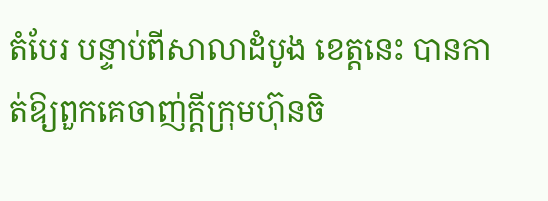តំបែរ បន្ទាប់ពីសាលាដំបូង ខេត្តនេះ បានកាត់ឱ្យពួកគេចាញ់ក្ដីក្រុមហ៊ុនចិ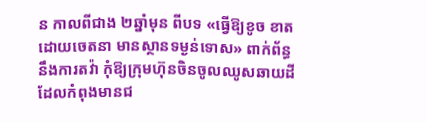ន កាលពីជាង ២ឆ្នាំមុន ពីបទ «ធ្វើឱ្យខូច ខាតដោយចេតនា មានស្ថានទម្ងន់ទោស» ពាក់ព័ន្ធនឹងការតវ៉ា កុំឱ្យក្រុមហ៊ុនចិនចូលឈូសឆាយដីដែលកំពុងមានជ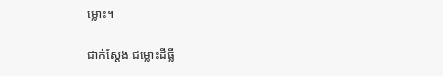ម្លោះ។

ជាក់ស្ដែង ជម្លោះដីធ្លី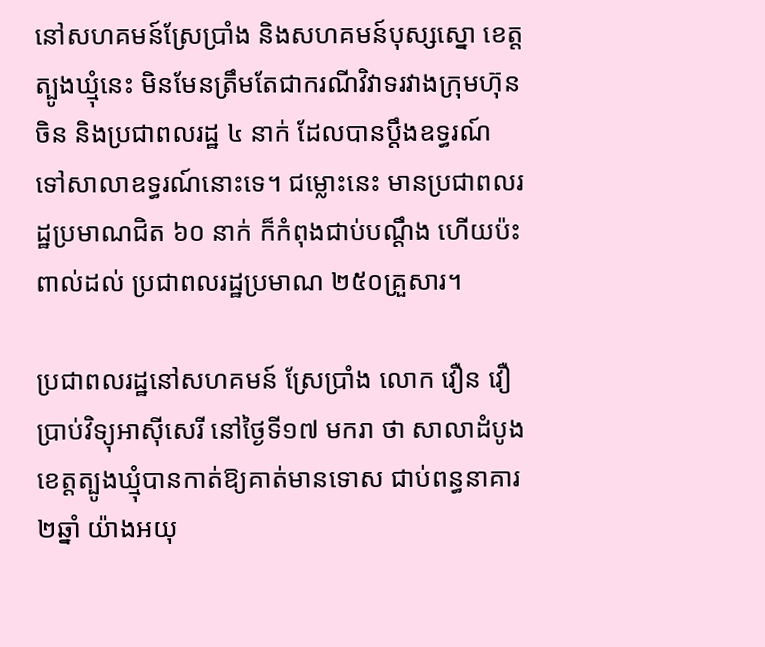នៅសហគមន៍ស្រែប្រាំង និងសហគមន៍បុស្សស្នោ ខេត្តត្បូងឃ្មុំនេះ មិនមែនត្រឹមតែជាករណីវិវាទរវាងក្រុមហ៊ុនចិន និងប្រជាពលរដ្ឋ ៤ នាក់ ដែលបានប្ដឹងឧទ្ធរណ៍ ទៅសាលាឧទ្ធរណ៍នោះទេ។ ជម្លោះនេះ មានប្រជាពលរដ្ឋប្រមាណជិត ៦០ នាក់ ក៏កំពុងជាប់បណ្ដឹង ហើយប៉ះពាល់ដល់ ប្រជាពលរដ្ឋប្រមាណ ២៥០គ្រួសារ។

ប្រជាពលរដ្ឋនៅសហគមន៍ ស្រែប្រាំង លោក វឿន វឿ ប្រាប់វិទ្យុអាស៊ីសេរី នៅថ្ងៃទី១៧ មករា ថា សាលាដំបូងខេត្តត្បូងឃ្មុំបានកាត់ឱ្យគាត់មានទោស ជាប់ពន្ធនាគារ ២ឆ្នាំ យ៉ាងអយុ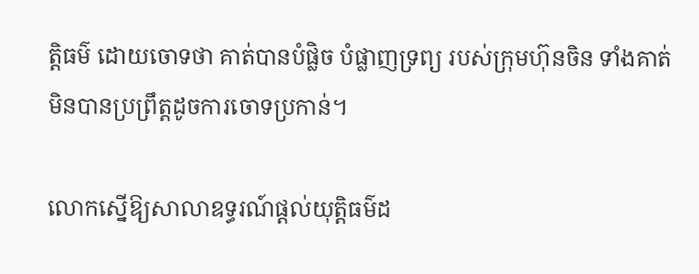ត្តិធម៌ ដោយចោទថា គាត់បានបំផ្លិច បំផ្លាញទ្រព្យ របស់ក្រុមហ៊ុនចិន ទាំងគាត់មិនបានប្រព្រឹត្តដូចការចោទប្រកាន់។

លោកស្នើឱ្យសាលាឧទ្ធរណ៍ផ្ដល់យុត្តិធម៌ដ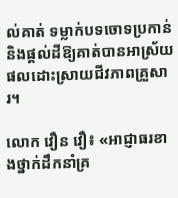ល់គាត់ ទម្លាក់បទចោទប្រកាន់ និងផ្ដល់ដីឱ្យគាត់បានអាស្រ័យផលដោះស្រាយជីវភាពគ្រួសារ។

លោក វឿន វឿ៖ «អាជ្ញាធរខាងថ្នាក់ដឹកនាំគ្រ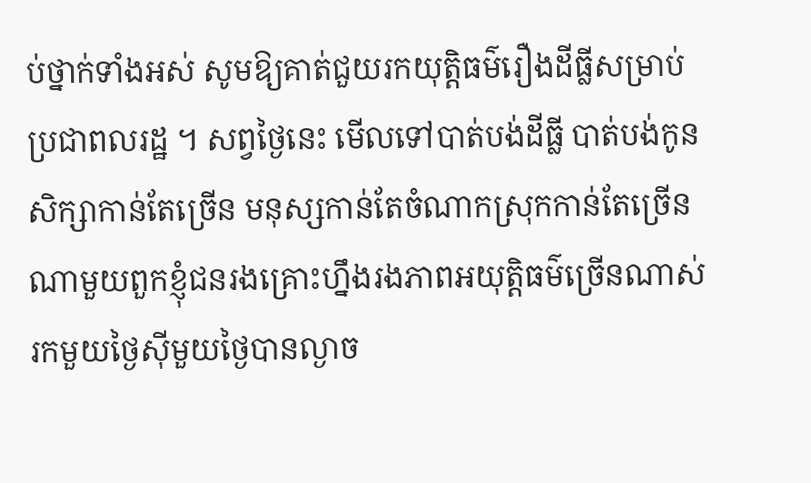ប់ថ្នាក់ទាំងអស់ សូមឱ្យគាត់ជួយរកយុត្តិធម៌រឿងដីធ្លីសម្រាប់ប្រជាពលរដ្ឋ ។ សព្វថ្ងៃនេះ មើលទៅបាត់បង់ដីធ្លី បាត់បង់កូនសិក្សាកាន់តែច្រើន មនុស្សកាន់តែចំណាកស្រុកកាន់តែច្រើន ណាមួយពួកខ្ញុំជនរងគ្រោះហ្នឹងរងភាពអយុត្តិធម៌ច្រើនណាស់ រកមួយថ្ងៃស៊ីមួយថ្ងៃបានល្ងាច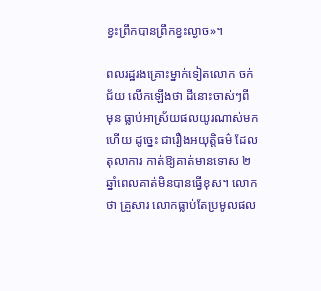ខ្វះព្រឹកបានព្រឹកខ្វះល្ងាច»។

ពលរដ្ឋរងគ្រោះម្នាក់ទៀតលោក ចក់ ជ័យ លើកឡើងថា ដីនោះចាស់ៗពី មុន ធ្លាប់អាស្រ័យផលយូរណាស់មកហើយ ដូច្នេះ ជារឿងអយុត្តិធម៌ ដែលតុលាការ កាត់ឱ្យគាត់មានទោស ២ ឆ្នាំពេលគាត់មិនបានធ្វើខុស។ លោកថា គ្រួសារ លោកធ្លាប់តែប្រមូលផល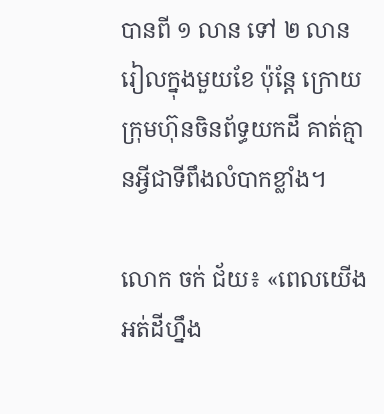បានពី ១ លាន ទៅ ២ លានរៀលក្នុងមួយខែ ប៉ុន្តែ ក្រោយក្រុមហ៊ុនចិនព័ទ្ធយកដី គាត់គ្មានអ្វីជាទីពឹងលំបាកខ្លាំង។

លោក ចក់ ជ័យ៖ «ពេលយើងអត់ដីហ្នឹង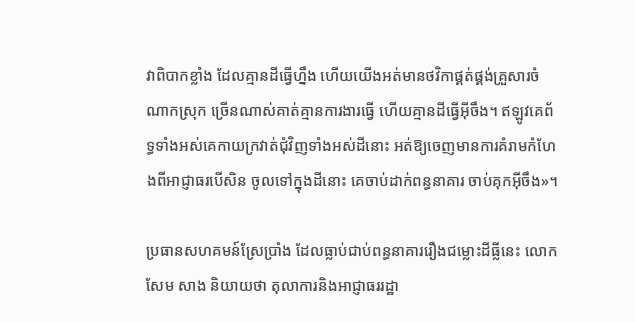វាពិបាកខ្លាំង ដែលគ្មានដីធ្វើហ្នឹង ហើយយើងអត់មានថវិកាផ្គត់ផ្គង់គ្រួសារចំណាកស្រុក ច្រើនណាស់គាត់គ្មានការងារធ្វើ ហើយគ្មានដីធ្វើអ៊ីចឹង។ ឥឡូវគេព័ទ្ធទាំងអស់គេកាយក្រវាត់ជុំវិញទាំងអស់ដីនោះ អត់ឱ្យចេញមានការគំរាមកំហែងពីអាជ្ញាធរបើសិន ចូលទៅក្នុងដីនោះ គេចាប់ដាក់ពន្ធនាគារ ចាប់គុកអ៊ីចឹង»។

ប្រធានសហគមន៍ស្រែប្រាំង ដែលធ្លាប់ជាប់ពន្ធនាគាររឿងជម្លោះដីធ្លីនេះ លោក សែម សាង និយាយថា តុលាការនិងអាជ្ញាធររដ្ឋា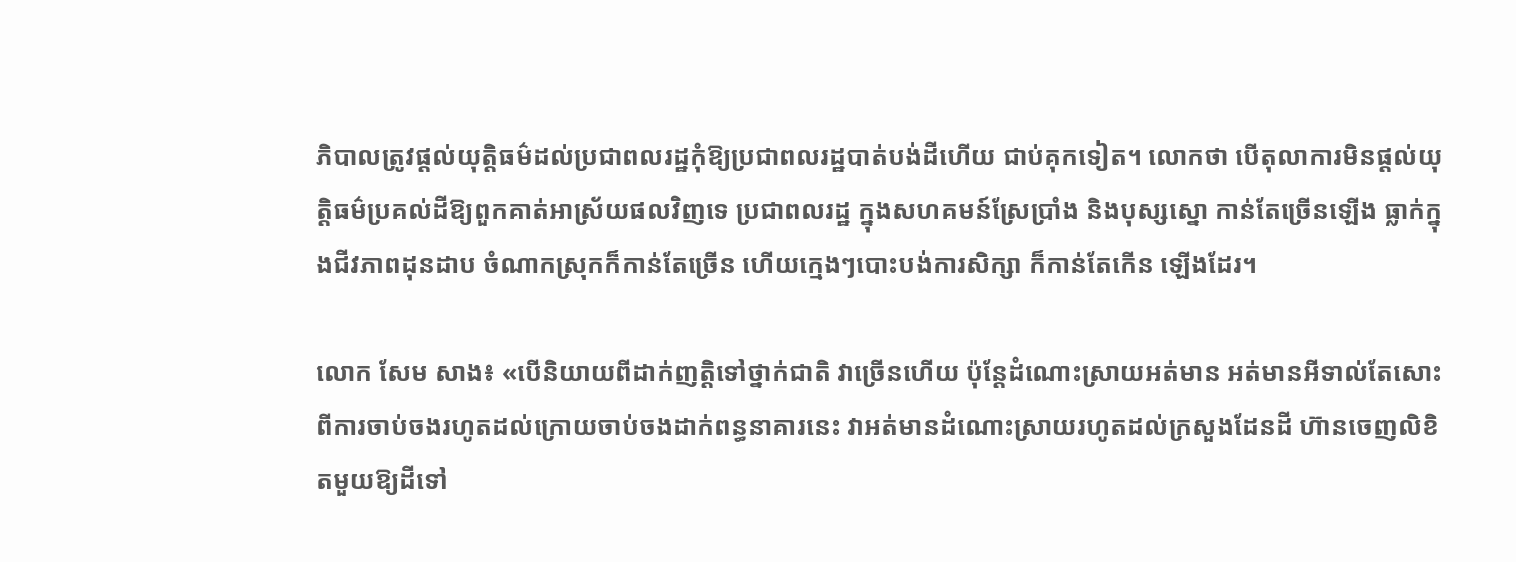ភិបាលត្រូវផ្ដល់យុត្តិធម៌ដល់ប្រជាពលរដ្ឋកុំឱ្យប្រជាពលរដ្ឋបាត់បង់ដីហើយ ជាប់គុកទៀត។ លោកថា បើតុលាការមិនផ្ដល់យុត្តិធម៌ប្រគល់ដីឱ្យពួកគាត់អាស្រ័យផលវិញទេ ប្រជាពលរដ្ឋ ក្នុងសហគមន៍ស្រែប្រាំង និងបុស្សស្នោ កាន់តែច្រើនឡើង ធ្លាក់ក្នុងជីវភាពដុនដាប ចំណាកស្រុកក៏កាន់តែច្រើន ហើយក្មេងៗបោះបង់ការសិក្សា ក៏កាន់តែកើន ឡើងដែរ។

លោក សែម សាង៖ «បើនិយាយពីដាក់ញត្តិទៅថ្នាក់ជាតិ វាច្រើនហើយ ប៉ុន្តែដំណោះស្រាយអត់មាន អត់មានអីទាល់តែសោះ ពីការចាប់ចងរហូតដល់ក្រោយចាប់ចងដាក់ពន្ធនាគារនេះ វាអត់មានដំណោះស្រាយរហូតដល់ក្រសួងដែនដី ហ៊ានចេញលិខិតមួយឱ្យដីទៅ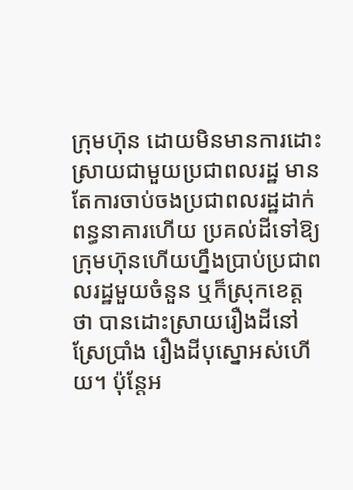ក្រុមហ៊ុន ដោយមិនមានការដោះស្រាយជាមួយប្រជាពលរដ្ឋ មានតែការចាប់ចងប្រជាពលរដ្ឋដាក់ពន្ធនាគារហើយ ប្រគល់ដីទៅឱ្យក្រុមហ៊ុនហើយហ្នឹងប្រាប់ប្រជាពលរដ្ឋមួយចំនួន ឬក៏ស្រុកខេត្តថា បានដោះស្រាយរឿងដីនៅស្រែប្រាំង រឿងដីបុស្នោអស់ហើយ។ ប៉ុន្តែអ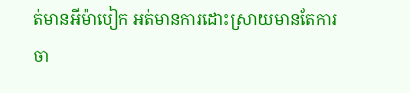ត់មានអីម៉ាបៀក អត់មានការដោះស្រាយមានតែការចា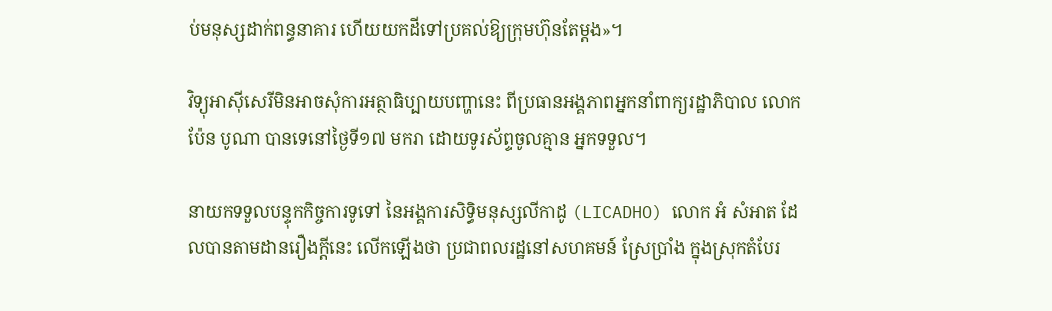ប់មនុស្សដាក់ពន្ធនាគារ ហើយយកដីទៅប្រគល់ឱ្យក្រុមហ៊ុនតែម្ដង»។

វិទ្យុអាស៊ីសេរីមិនអាចសុំការអត្ថាធិប្បាយបញ្ហានេះ ពីប្រធានអង្គភាពអ្នកនាំពាក្យរដ្ឋាភិបាល លោក ប៉ែន បូណា បានទេនៅថ្ងៃទី១៧ មករា ដោយទូរស័ព្ទចូលគ្មាន អ្នកទទួល។

នាយកទទួលបន្ទុកកិច្ចការទូទៅ នៃអង្គការសិទ្ធិមនុស្សលីកាដូ (LICADHO) លោក អំ សំអាត ដែលបានតាមដានរឿងក្ដីនេះ លើកឡើងថា ប្រជាពលរដ្ឋនៅសហគមន៍ ស្រែប្រាំង ក្នុងស្រុកតំបែរ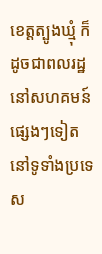ខេត្តត្បូងឃ្មុំ ក៏ដូចជាពលរដ្ឋនៅសហគមន៍ផ្សេងៗទៀត នៅទូទាំងប្រទេស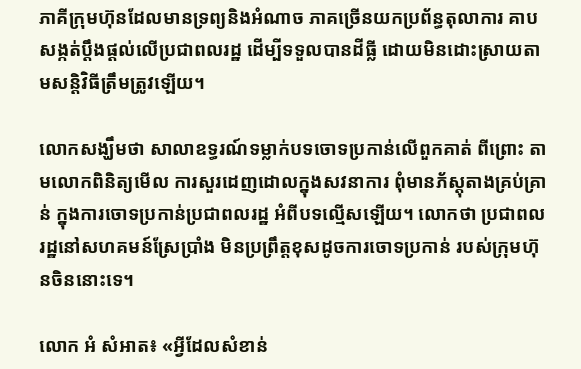ភាគីក្រុមហ៊ុនដែលមានទ្រព្យនិងអំណាច ភាគច្រើនយកប្រព័ន្ធតុលាការ គាបសង្កត់ប្ដឹងផ្ដល់លើប្រជាពលរដ្ឋ ដើម្បីទទួលបានដីធ្លី ដោយមិនដោះស្រាយតាមសន្តិវិធីត្រឹមត្រូវឡើយ។

លោកសង្ឃឹមថា សាលាឧទ្ធរណ៍ទម្លាក់បទចោទប្រកាន់លើពួកគាត់ ពីព្រោះ តាមលោកពិនិត្យមើល ការសួរដេញដោលក្នុងសវនាការ ពុំមានភ័ស្ដុតាងគ្រប់គ្រាន់ ក្នុងការចោទប្រកាន់ប្រជាពលរដ្ឋ អំពីបទល្មើសឡើយ។ លោកថា ប្រជាពលរដ្ឋនៅសហគមន៍ស្រែប្រាំង មិនប្រព្រឹត្តខុសដូចការចោទប្រកាន់ របស់ក្រុមហ៊ុនចិននោះទេ។

លោក អំ សំអាត៖ «អ្វីដែលសំខាន់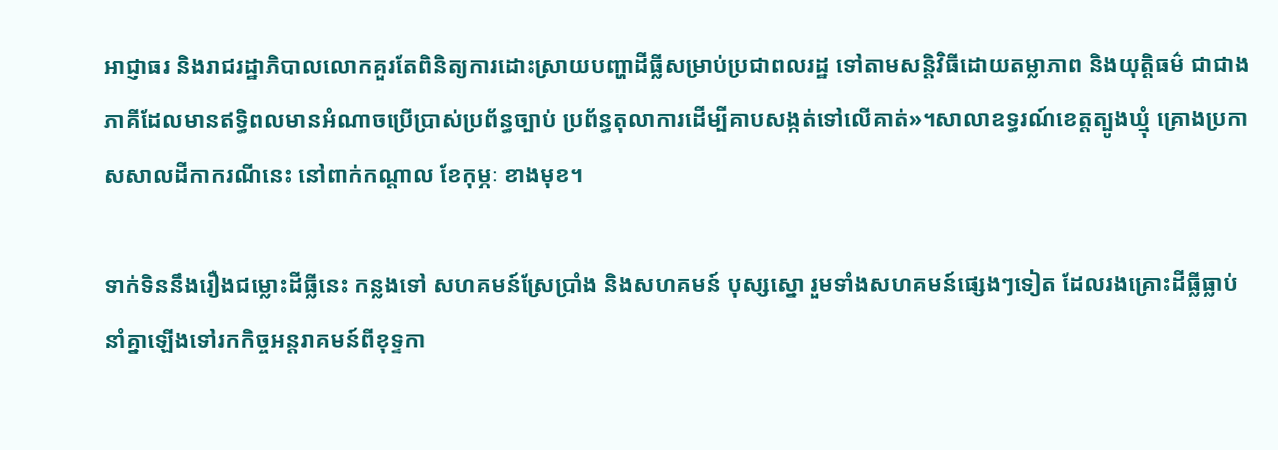អាជ្ញាធរ និងរាជរដ្ឋាភិបាលលោកគួរតែពិនិត្យការដោះស្រាយបញ្ហាដីធ្លីសម្រាប់ប្រជាពលរដ្ឋ ទៅតាមសន្តិវិធីដោយតម្លាភាព និងយុត្តិធម៌ ជាជាងភាគីដែលមានឥទ្ធិពលមានអំណាចប្រើប្រាស់ប្រព័ន្ធច្បាប់ ប្រព័ន្ធតុលាការដើម្បីគាបសង្កត់ទៅលើគាត់»។សាលាឧទ្ធរណ៍ខេត្តត្បូងឃ្មុំ គ្រោងប្រកាសសាលដីកាករណីនេះ នៅពាក់កណ្ដាល ខែកុម្ភៈ ខាងមុខ។

ទាក់ទិននឹងរឿងជម្លោះដីធ្លីនេះ កន្លងទៅ សហគមន៍ស្រែប្រាំង និងសហគមន៍ បុស្សស្នោ រួមទាំងសហគមន៍ផ្សេងៗទៀត ដែលរងគ្រោះដីធ្លីធ្លាប់នាំគ្នាឡើងទៅរកកិច្ចអន្តរាគមន៍ពីខុទ្ទកា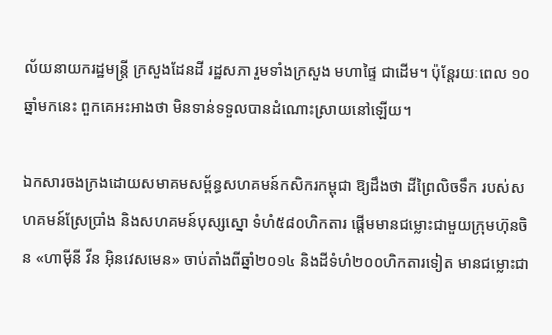ល័យនាយករដ្ឋមន្ត្រី ក្រសួងដែនដី រដ្ឋសភា រួមទាំងក្រសួង មហាផ្ទៃ ជាដើម។ ប៉ុន្តែរយៈពេល ១០ឆ្នាំមកនេះ ពួកគេអះអាងថា មិនទាន់ទទួលបានដំណោះស្រាយនៅឡើយ។

ឯកសារចងក្រងដោយសមាគមសម្ព័ន្ធសហគមន៍កសិករកម្ពុជា ឱ្យដឹងថា ដីព្រៃលិចទឹក របស់សហគមន៍ស្រែប្រាំង និងសហគមន៍បុស្សស្នោ ទំហំ៥៨០ហិកតារ ផ្ដើមមានជម្លោះជាមួយក្រុមហ៊ុនចិន «ហាម៉ីនី វីន អ៊ិនវេសមេន» ចាប់តាំងពីឆ្នាំ២០១៤ និងដីទំហំ២០០ហិកតារទៀត មានជម្លោះជា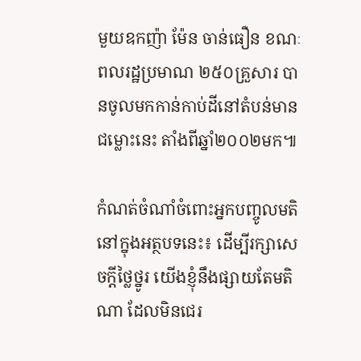មួយឧកញ៉ា ម៉ែន ចាន់ធឿន ខណៈពលរដ្ឋប្រមាណ ២៥០គ្រួសារ បានចូលមកកាន់កាប់ដីនៅតំបន់មានជម្លោះនេះ តាំងពីឆ្នាំ២០០២មក៕

កំណត់ចំណាំចំពោះអ្នកបញ្ចូលមតិនៅក្នុងអត្ថបទនេះ៖ ដើម្បីរក្សាសេចក្ដីថ្លៃថ្នូរ យើងខ្ញុំនឹងផ្សាយតែមតិណា ដែលមិនជេរ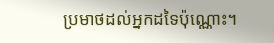ប្រមាថដល់អ្នកដទៃប៉ុណ្ណោះ។